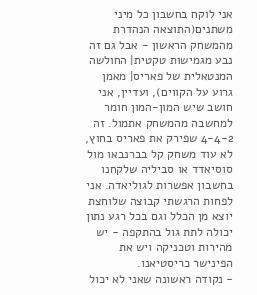אני לוקח בחשבון כל מיני משתנים(התוצאה הנהדרת מהמשחק הראשון - אבל גם זה נבע מגמישות טקטית| החולשה המנטאלית של פאריס| מאמן גרוע על הקווים), ועדיין, אני חושב שיש המון-המון חומר למחשבה מהמשחק אתמול. זה 4-4-2 שפירק את פאריס בחוץ, לא עוד משחק קל בברנבאו מול סוסיאדד או סביליה שלקחנו בחשבון אפשרות לגוליאדה. אני לפחות הרגשתי קבוצה שלוחצת יוצא מן הכלל וגם בכל רגע נתון יכולה לתת גול בהתקפה - יש מהירות וטכניקה ויש את הפינישר כריסטיאנו.
- נקודה ראשונה שאני לא יכול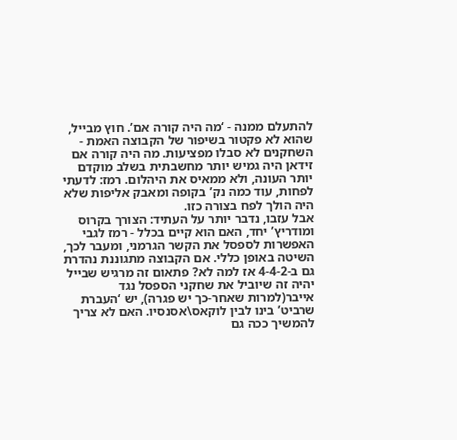להתעלם ממנה - ‘מה היה קורה אם’. חוץ מבייל, שהוא לא פקטור בשיפור של הקבוצה האמת - השחקנים לא סבלו מפציעות. מה היה קורה אם זידאן היה גמיש יותר מחשבתית בשלב מוקדם יותר העונה, ולא ממאיס את היהלום. רמז: לדעתי לפחות, עוד כמה נק’ בקופה ומאבק אליפות שלא היה הולך לפח בצורה כזו.
אבל עזבו, נדבר יותר על העתיד: הצורך בקרוס ומודריץ’ יחד, האם הוא קיים בכלל - רמז לגבי האפשרות לספסל את הקשר הגרמני, ומעבר לכך, השיטה באופן כללי. אם הקבוצה מתגוננת נהדרת גם ב-4-4-2 אז למה לא? פתאום זה מרגיש שבייל יהיה זה שיוביל את שחקני הספסל נגד אייבר(למרות שאחר-כך יש פגרה), יש ‘העברת שרביט’ בינו לבין לוקאס\אסנסיו. האם לא צריך להמשיך ככה גם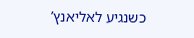כשנגיע לאליאנץ’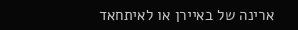ארינה של באיירן או לאיתחאד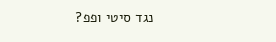נגד סיטי ופפ?